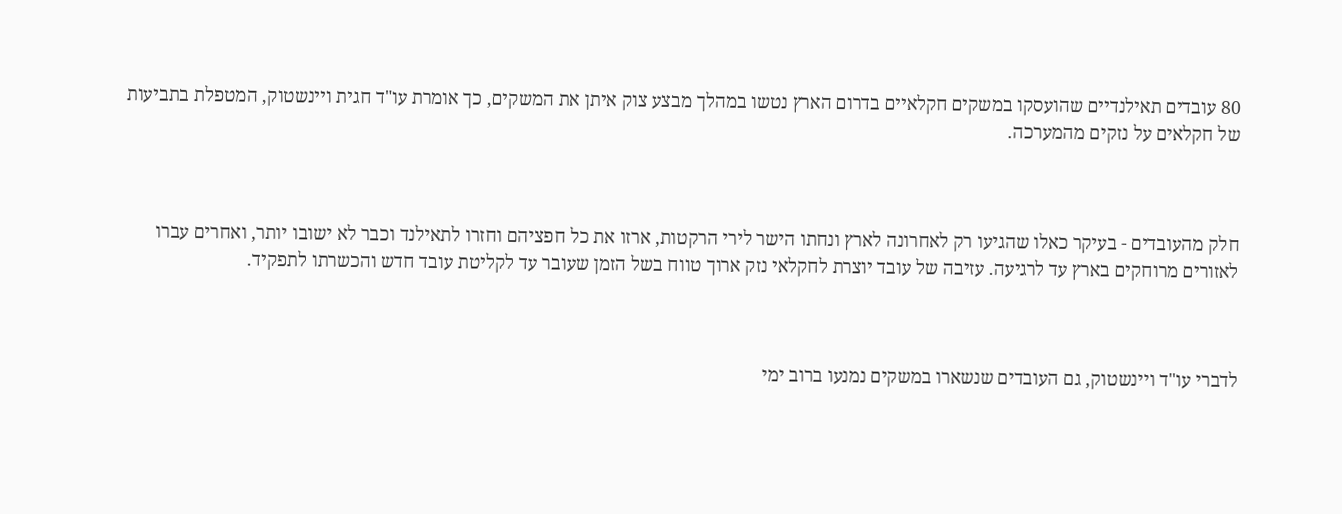80 עובדים תאילנדיים שהועסקו במשקים חקלאיים בדרום הארץ נטשו במהלך מבצע צוק איתן את המשקים, כך אומרת עו"ד חגית ויינשטוק, המטפלת בתביעות של חקלאים על נזקים מהמערכה.



חלק מהעובדים - בעיקר כאלו שהגיעו רק לאחרונה לארץ ונחתו הישר לירי הרקטות, ארזו את כל חפציהם וחזרו לתאילנד וכבר לא ישובו יותר, ואחרים עברו לאזורים מרוחקים בארץ עד לרגיעה. עזיבה של עובד יוצרת לחקלאי נזק ארוך טווח בשל הזמן שעובר עד לקליטת עובד חדש והכשרתו לתפקיד.



לדברי עו"ד ויינשטוק, גם העובדים שנשארו במשקים נמנעו ברוב ימי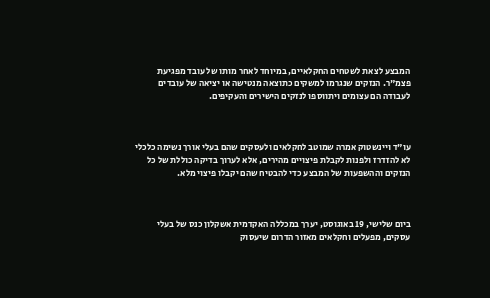המבצע לצאת לשטחים החקלאיים, במיוחד לאחר מותו של עובד מפגיעת פצמ"ר. הנזקים שנגרמו למשקים כתוצאה מנטישה או יציאה של עובדים לעבודה הם עצומים ויתווספו לנזקים הישירים והעקיפים.



עו"ד ויינשטוק אמרה שמוטב לחקלאים ולעסקים שהם בעלי אורך נשימה כלכלי לא להזדרז ולפנות לקבלת פיצויים מהירים, אלא לערוך בדיקה כוללת של כל הנזקים וההשפעות של המבצע כדי להבטיח שהם יקבלו פיצוי מלא.



ביום שלישי, 19 באוגוסט, יערך במכללה האקדמית אשקלון כנס של בעלי עסקים, מפעלים וחקלאים מאזור הדרום שיעסוק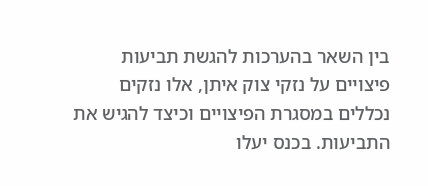בין השאר בהערכות להגשת תביעות פיצויים על נזקי צוק איתן, אלו נזקים נכללים במסגרת הפיצויים וכיצד להגיש את התביעות. בכנס יעלו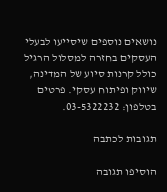נושאים נוספים שיסייעו לבעלי העסקים בחזרה למסלול הרגיל כולל קרנות סיוע של המדינה, שיווק ופיתוח עסקי. פרטים בטלפון: 03-5322232.

תגובות לכתבה

הוסיפו תגובה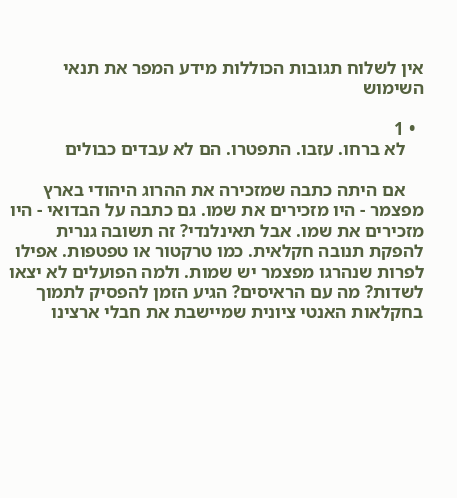אין לשלוח תגובות הכוללות מידע המפר את תנאי השימוש

  • 1
    לא ברחו. עזבו. התפטרו. הם לא עבדים כבולים

    אם היתה כתבה שמזכירה את ההרוג היהודי בארץ מפצמר - היו מזכירים את שמו. גם כתבה על הבדואי - היו מזכירים את שמו. אבל תאינלנדי? זה תשובה גנרית להפקת תנובה חקלאית. כמו טרקטור או טפטפות. אפילו לפרות שנהרגו מפצמר יש שמות. ולמה הפועלים לא יצאו לשדות? מה עם הראיסים? הגיע הזמן להפסיק לתמוך בחקלאות האנטי ציונית שמיישבת את חבלי ארצינו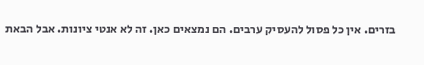בזרים. אין כל פסול להעסיק ערבים. הם נמצאים כאן. זה לא אנטי ציונות. אבל הבאת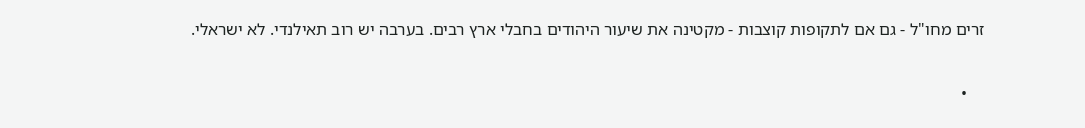זרים מחו"ל - גם אם לתקופות קוצבות - מקטינה את שיעור היהודים בחבלי ארץ רבים. בערבה יש רוב תאילנדי. לא ישראלי.

    •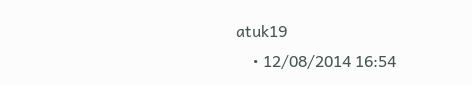atuk19
    • 12/08/2014 16:54